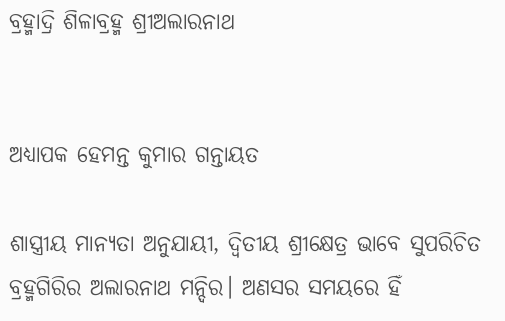ବ୍ରହ୍ମାଦ୍ରି ଶିଳାବ୍ରହ୍ମ ଶ୍ରୀଅଲାରନାଥ


ଅଧ୍ୟାପକ ହେମନ୍ତ କୁମାର ଗନ୍ତାୟତ

ଶାସ୍ତ୍ରୀୟ ମାନ୍ୟତା ଅନୁଯାୟୀ, ଦ୍ୱିତୀୟ ଶ୍ରୀକ୍ଷେତ୍ର ଭାବେ ସୁପରିଚିତ ବ୍ରହ୍ମଗିରିର ଅଲାରନାଥ ମନ୍ଦିର। ଅଣସର ସମୟରେ ହିଁ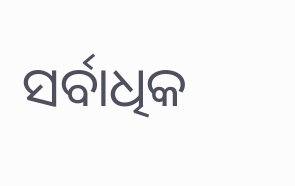ସର୍ବାଧିକ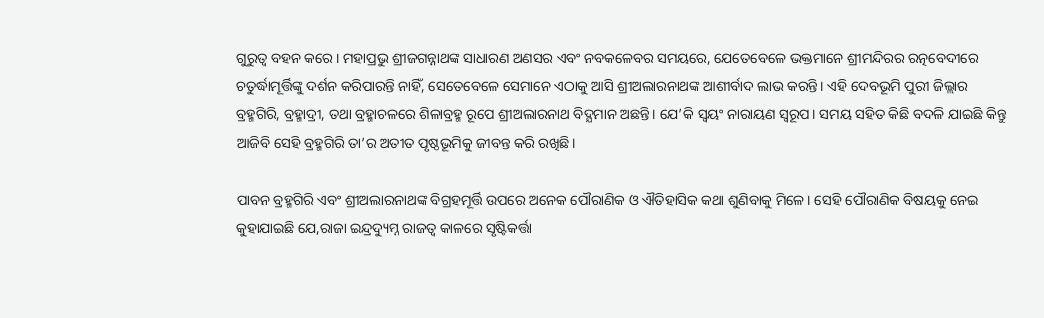ଗୁରୁତ୍ୱ ବହନ କରେ। ମହାପ୍ରଭୁ ଶ୍ରୀଜଗନ୍ନାଥଙ୍କ ସାଧାରଣ ଅଣସର ଏବଂ ନବକଳେବର ସମୟରେ, ଯେତେବେଳେ ଭକ୍ତମାନେ ଶ୍ରୀମନ୍ଦିରର ରତ୍ନବେଦୀରେ ଚତୁର୍ଦ୍ଧାମୂର୍ତ୍ତିଙ୍କୁ ଦର୍ଶନ କରିପାରନ୍ତି ନାହିଁ, ସେତେବେଳେ ସେମାନେ ଏଠାକୁ ଆସି ଶ୍ରୀଅଲାରନାଥଙ୍କ ଆଶୀର୍ବାଦ ଲାଭ କରନ୍ତି। ଏହି ଦେବଭୂମି ପୁରୀ ଜିଲ୍ଲାର ବ୍ରହ୍ମଗିରି, ବ୍ରହ୍ମାଦ୍ରୀ, ତଥା ବ୍ରହ୍ମାଚଳରେ ଶିଳାବ୍ରହ୍ମ ରୂପେ ଶ୍ରୀଅଲାରନାଥ ବିଦ୍ଯମାନ ଅଛନ୍ତି। ଯେ’କି ସ୍ଵୟଂ ନାରାୟଣ ସ୍ୱରୂପ। ସମୟ ସହିତ କିଛି ବଦଳି ଯାଇଛି କିନ୍ତୁ ଆଜିବି ସେହି ବ୍ରହ୍ମଗିରି ତା’ର ଅତୀତ ପୃଷ୍ଠଭୂମିକୁ ଜୀବନ୍ତ କରି ରଖିଛି।

ପାବନ ବ୍ରହ୍ମଗିରି ଏବଂ ଶ୍ରୀଅଲାରନାଥଙ୍କ ବିଗ୍ରହମୂର୍ତ୍ତି ଉପରେ ଅନେକ ପୌରାଣିକ ଓ ଐତିହାସିକ କଥା ଶୁଣିବାକୁ ମିଳେ। ସେହି ପୌରାଣିକ ବିଷୟକୁ ନେଇ କୁହାଯାଇଛି ଯେ,ରାଜା ଇନ୍ଦ୍ରଦ୍ୟୁମ୍ନ ରାଜତ୍ୱ କାଳରେ ସୃଷ୍ଟିକର୍ତ୍ତା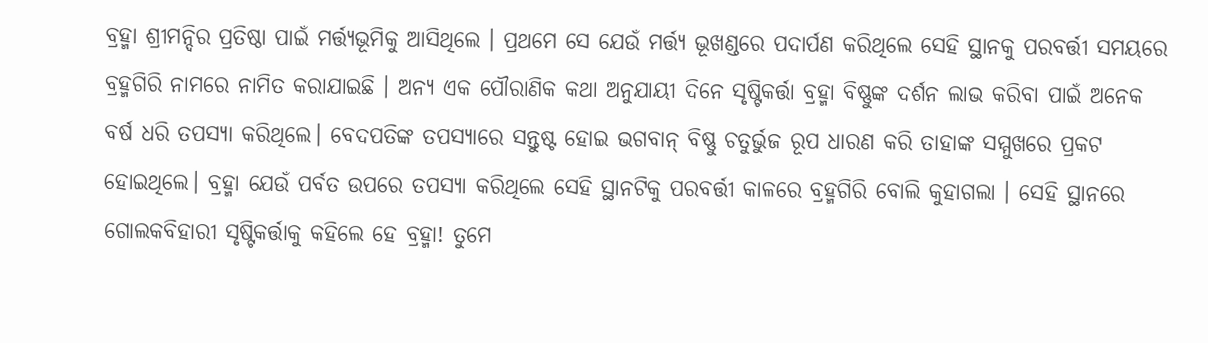ବ୍ରହ୍ମା ଶ୍ରୀମନ୍ଦିର ପ୍ରତିଷ୍ଠା ପାଇଁ ମର୍ତ୍ତ୍ୟଭୂମିକୁ ଆସିଥିଲେ । ପ୍ରଥମେ ସେ ଯେଉଁ ମର୍ତ୍ତ୍ୟ ଭୂଖଣ୍ଡରେ ପଦାର୍ପଣ କରିଥିଲେ ସେହି ସ୍ଥାନକୁ ପରବର୍ତ୍ତୀ ସମୟରେ ବ୍ରହ୍ମଗିରି ନାମରେ ନାମିତ କରାଯାଇଛି । ଅନ୍ୟ ଏକ ପୌରାଣିକ କଥା ଅନୁଯାୟୀ ଦିନେ ସୃଷ୍ଟିକର୍ତ୍ତା ବ୍ରହ୍ମା ବିଷ୍ଣୁଙ୍କ ଦର୍ଶନ ଲାଭ କରିବା ପାଇଁ ଅନେକ ବର୍ଷ ଧରି ତପସ୍ୟା କରିଥିଲେ। ବେଦପତିଙ୍କ ତପସ୍ୟାରେ ସନ୍ତୁଷ୍ଟ ହୋଇ ଭଗବାନ୍ ବିଷ୍ଣୁ ଚତୁର୍ଭୁଜ ରୂପ ଧାରଣ କରି ତାହାଙ୍କ ସମ୍ମୁଖରେ ପ୍ରକଟ ହୋଇଥିଲେ। ବ୍ରହ୍ମା ଯେଉଁ ପର୍ବତ ଉପରେ ତପସ୍ୟା କରିଥିଲେ ସେହି ସ୍ଥାନଟିକୁ ପରବର୍ତ୍ତୀ କାଳରେ ବ୍ରହ୍ମଗିରି ବୋଲି କୁହାଗଲା । ସେହି ସ୍ଥାନରେ ଗୋଲକବିହାରୀ ସୃଷ୍ଟିକର୍ତ୍ତାକୁ କହିଲେ ହେ ବ୍ରହ୍ମା! ତୁମେ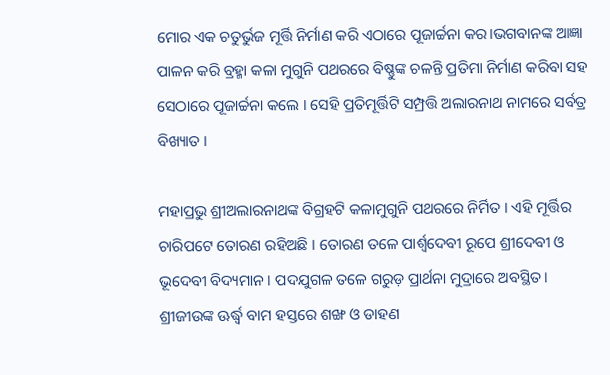ମୋର ଏକ ଚତୁର୍ଭୁଜ ମୂର୍ତ୍ତି ନିର୍ମାଣ କରି ଏଠାରେ ପୂଜାର୍ଚ୍ଚନା କର।ଭଗବାନଙ୍କ ଆଜ୍ଞା ପାଳନ କରି ବ୍ରହ୍ମା କଳା ମୁଗୁନି ପଥରରେ ବିଷ୍ଣୁଙ୍କ ଚଳନ୍ତି ପ୍ରତିମା ନିର୍ମାଣ କରିବା ସହ ସେଠାରେ ପୂଜାର୍ଚ୍ଚନା କଲେ । ସେହି ପ୍ରତିମୂର୍ତ୍ତିଟି ସମ୍ପ୍ରତ୍ତି ଅଲାରନାଥ ନାମରେ ସର୍ବତ୍ର ବିଖ୍ୟାତ ।

ମହାପ୍ରଭୁ ଶ୍ରୀଅଲାରନାଥଙ୍କ ବିଗ୍ରହଟି କଳାମୁଗୁନି ପଥରରେ ନିର୍ମିତ । ଏହି ମୂର୍ତ୍ତିର ଚାରିପଟେ ତୋରଣ ରହିଅଛି । ତୋରଣ ତଳେ ପାର୍ଶ୍ୱଦେବୀ ରୂପେ ଶ୍ରୀଦେବୀ ଓ ଭୂଦେବୀ ବିଦ୍ୟମାନ । ପଦଯୁଗଳ ତଳେ ଗରୁଡ଼ ପ୍ରାର୍ଥନା ମୁଦ୍ରାରେ ଅବସ୍ଥିତ। ଶ୍ରୀଜୀଉଙ୍କ ଊର୍ଦ୍ଧ୍ୱ ବାମ ହସ୍ତରେ ଶଙ୍ଖ ଓ ଡାହଣ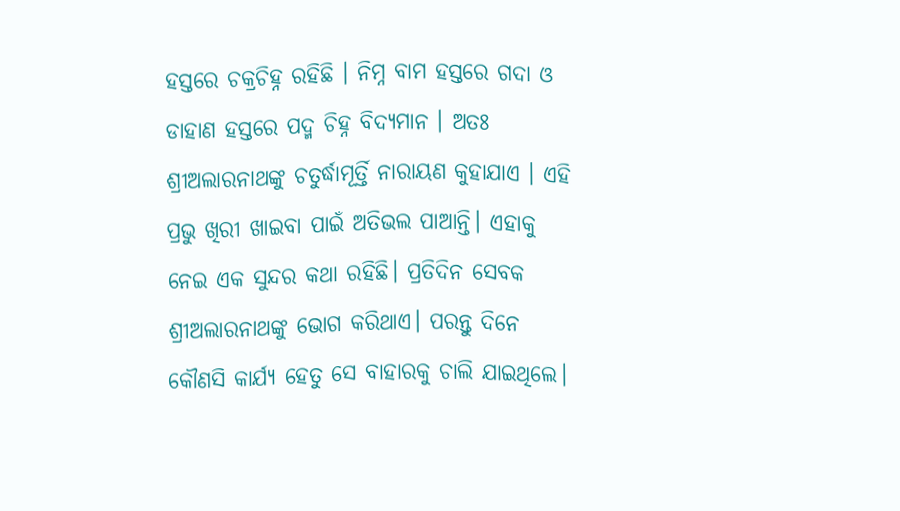ହସ୍ତରେ ଚକ୍ରଚିହ୍ନ ରହିଛି । ନିମ୍ନ ବାମ ହସ୍ତରେ ଗଦା ଓ ଡାହାଣ ହସ୍ତରେ ପଦ୍ମ ଚିହ୍ନ ବିଦ୍ୟମାନ । ଅତଃ ଶ୍ରୀଅଲାରନାଥଙ୍କୁ ଚତୁର୍ଦ୍ଧାମୂର୍ତ୍ତି ନାରାୟଣ କୁହାଯାଏ । ଏହି ପ୍ରଭୁ ଖିରୀ ଖାଇବା ପାଇଁ ଅତିଭଲ ପାଆନ୍ତି। ଏହାକୁ ନେଇ ଏକ ସୁନ୍ଦର କଥା ରହିଛି। ପ୍ରତିଦିନ ସେବକ ଶ୍ରୀଅଲାରନାଥଙ୍କୁ ଭୋଗ କରିଥାଏ। ପରନ୍ତୁ ଦିନେ କୌଣସି କାର୍ଯ୍ୟ ହେତୁ ସେ ବାହାରକୁ ଚାଲି ଯାଇଥିଲେ।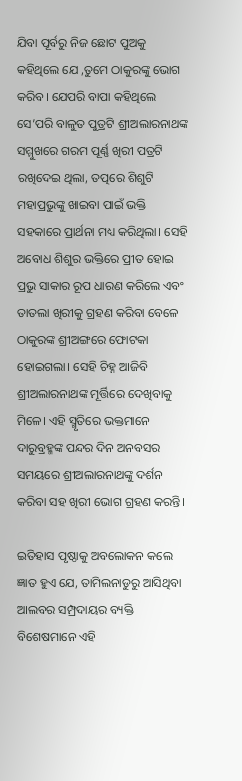ଯିବା ପୂର୍ବରୁ ନିଜ ଛୋଟ ପୁଅକୁ କହିଥିଲେ ଯେ ,ତୁମେ ଠାକୁରଙ୍କୁ ଭୋଗ କରିବ। ଯେପରି ବାପା କହିଥିଲେ ସେ’ପରି ବାଳୁତ ପୁତ୍ରଟି ଶ୍ରୀଅଲାରନାଥଙ୍କ ସମ୍ମୁଖରେ ଗରମ ପୂର୍ଣ୍ଣ ଖିରୀ ପତ୍ରଟି ରଖିଦେଇ ଥିଲା, ତତ୍ପରେ ଶିଶୁଟି ମହାପ୍ରଭୁଙ୍କୁ ଖାଇବା ପାଇଁ ଭକ୍ତି ସହକାରେ ପ୍ରାର୍ଥନା ମଧ୍ୟ କରିଥିଲା। ସେହି ଅବୋଧ ଶିଶୁର ଭକ୍ତିରେ ପ୍ରୀତ ହୋଇ ପ୍ରଭୁ ସାକାର ରୂପ ଧାରଣ କରିଲେ ଏବଂ ତାତଲା ଖିରୀକୁ ଗ୍ରହଣ କରିବା ବେଳେ ଠାକୁରଙ୍କ ଶ୍ରୀଅଙ୍ଗରେ ଫୋଟକା ହୋଇଗଲା। ସେହି ଚିହ୍ନ ଆଜିବି ଶ୍ରୀଅଲାରନାଥଙ୍କ ମୂର୍ତ୍ତିରେ ଦେଖିବାକୁ ମିଳେ। ଏହି ସ୍ମୃତିରେ ଭକ୍ତମାନେ ଦାରୁବ୍ରହ୍ମଙ୍କ ପନ୍ଦର ଦିନ ଅନବସର ସମୟରେ ଶ୍ରୀଅଲାରନାଥଙ୍କୁ ଦର୍ଶନ କରିବା ସହ ଖିରୀ ଭୋଗ ଗ୍ରହଣ କରନ୍ତି।

ଇତିହାସ ପୃଷ୍ଠାକୁ ଅବଲୋକନ କଲେ ଜ୍ଞାତ ହୁଏ ଯେ, ତାମିଲନାଡୁରୁ ଆସିଥିବା ଆଲବର ସମ୍ପ୍ରଦାୟର ବ୍ୟକ୍ତି ବିଶେଷମାନେ ଏହି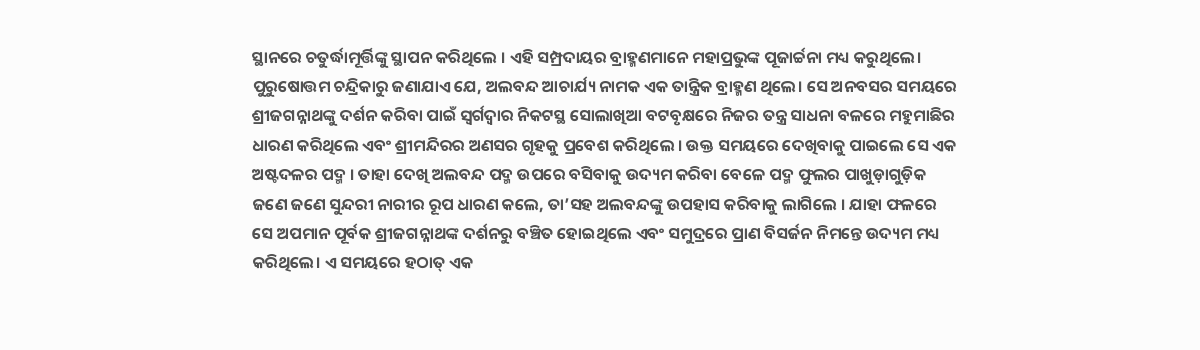ସ୍ଥାନରେ ଚତୁର୍ଦ୍ଧାମୂର୍ତ୍ତିଙ୍କୁ ସ୍ଥାପନ କରିଥିଲେ । ଏହି ସମ୍ପ୍ରଦାୟର ବ୍ରାହ୍ମଣମାନେ ମହାପ୍ରଭୁଙ୍କ ପୂଜାର୍ଚ୍ଚନା ମଧ୍ୟ କରୁଥିଲେ। ପୁରୁଷୋତ୍ତମ ଚନ୍ଦ୍ରିକାରୁ ଜଣାଯାଏ ଯେ, ଅଲବନ୍ଦ ଆଚାର୍ଯ୍ୟ ନାମକ ଏକ ତାନ୍ତ୍ରିକ ବ୍ରାହ୍ମଣ ଥିଲେ। ସେ ଅନବସର ସମୟରେ ଶ୍ରୀଜଗନ୍ନାଥଙ୍କୁ ଦର୍ଶନ କରିବା ପାଇଁ ସ୍ୱର୍ଗଦ୍ୱାର ନିକଟସ୍ଥ ସୋଲାଖିଆ ବଟବୃକ୍ଷରେ ନିଜର ତନ୍ତ୍ର ସାଧନା ବଳରେ ମହୁମାଛିର ଧାରଣ କରିଥିଲେ ଏବଂ ଶ୍ରୀମନ୍ଦିରର ଅଣସର ଗୃହକୁ ପ୍ରବେଶ କରିଥିଲେ । ଉକ୍ତ ସମୟରେ ଦେଖିବାକୁ ପାଇଲେ ସେ ଏକ ଅଷ୍ଟଦଳର ପଦ୍ମ । ତାହା ଦେଖି ଅଲବନ୍ଦ ପଦ୍ମ ଉପରେ ବସିବାକୁ ଉଦ୍ୟମ କରିବା ବେଳେ ପଦ୍ମ ଫୁଲର ପାଖୁଡ଼ାଗୁଡ଼ିକ ଜଣେ ଜଣେ ସୁନ୍ଦରୀ ନାରୀର ରୂପ ଧାରଣ କଲେ, ତା’ସହ ଅଲବନ୍ଦଙ୍କୁ ଉପହାସ କରିବାକୁ ଲାଗିଲେ । ଯାହା ଫଳରେ ସେ ଅପମାନ ପୂର୍ବକ ଶ୍ରୀଜଗନ୍ନାଥଙ୍କ ଦର୍ଶନରୁ ବଞ୍ଚିତ ହୋଇଥିଲେ ଏବଂ ସମୁଦ୍ରରେ ପ୍ରାଣ ବିସର୍ଜନ ନିମନ୍ତେ ଉଦ୍ୟମ ମଧ୍ୟ କରିଥିଲେ। ଏ ସମୟରେ ହଠାତ୍ ଏକ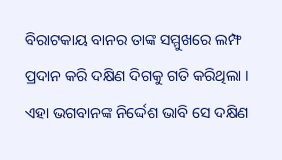ବିରାଟକାୟ ବାନର ତାଙ୍କ ସମ୍ମୁଖରେ ଲମ୍ଫ ପ୍ରଦାନ କରି ଦକ୍ଷିଣ ଦିଗକୁ ଗତି କରିଥିଲା । ଏହା ଭଗବାନଙ୍କ ନିର୍ଦ୍ଦେଶ ଭାବି ସେ ଦକ୍ଷିଣ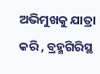ଅଭିମୁଖକୁ ଯାତ୍ରା କରି , ବ୍ରହ୍ମଗିରିସ୍ଥ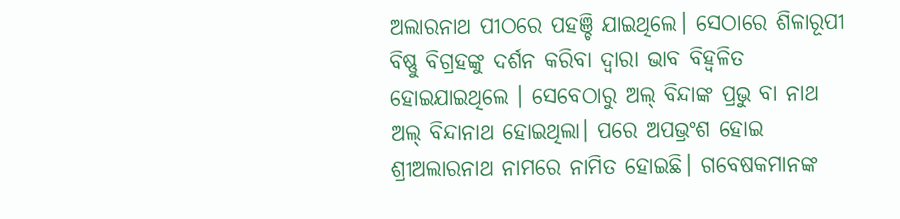ଅଲାରନାଥ ପୀଠରେ ପହଞ୍ଚି ଯାଇଥିଲେ। ସେଠାରେ ଶିଳାରୂପୀ ବିଷ୍ଣୁ ବିଗ୍ରହଙ୍କୁ ଦର୍ଶନ କରିବା ଦ୍ୱାରା ଭାବ ବିହ୍ୱଳିତ ହୋଇଯାଇଥିଲେ । ସେବେଠାରୁ ଅଲ୍ ବିନ୍ଦାଙ୍କ ପ୍ରଭୁ ବା ନାଥ ଅଲ୍ ବିନ୍ଦାନାଥ ହୋଇଥିଲା। ପରେ ଅପଭ୍ରଂଶ ହୋଇ ଶ୍ରୀଅଲାରନାଥ ନାମରେ ନାମିତ ହୋଇଛି। ଗବେଷକମାନଙ୍କ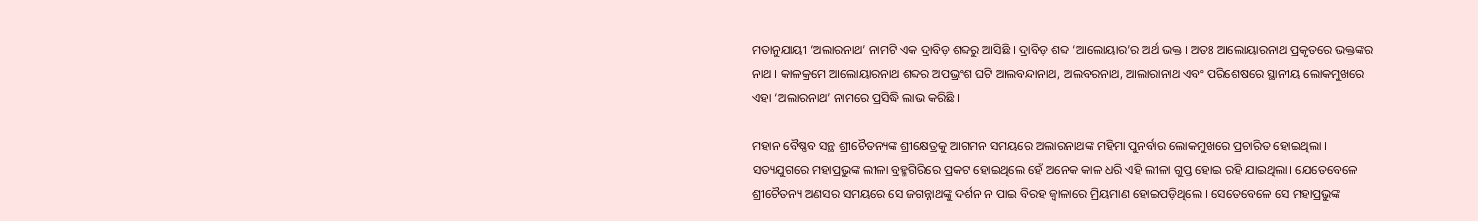ମତାନୁଯାୟୀ ‘ଅଲାରନାଥ’ ନାମଟି ଏକ ଦ୍ରାବିଡ଼ ଶବ୍ଦରୁ ଆସିଛି । ଦ୍ରାବିଡ଼ ଶବ୍ଦ ‘ଆଲୋୟାର’ର ଅର୍ଥ ଭକ୍ତ । ଅତଃ ଆଲୋୟାରନାଥ ପ୍ରକୃତରେ ଭକ୍ତଙ୍କର ନାଥ । କାଳକ୍ରମେ ଆଲୋୟାରନାଥ ଶବ୍ଦର ଅପଭ୍ରଂଶ ଘଟି ଆଲବନ୍ଦାନାଥ, ଅଲବରନାଥ, ଆଲାରାନାଥ ଏବଂ ପରିଶେଷରେ ସ୍ଥାନୀୟ ଲୋକମୁଖରେ ଏହା ‘ଅଲାରନାଥ’ ନାମରେ ପ୍ରସିଦ୍ଧି ଲାଭ କରିଛି ।

ମହାନ ବୈଷ୍ଣବ ସନ୍ଥ ଶ୍ରୀଚୈତନ୍ୟଙ୍କ ଶ୍ରୀକ୍ଷେତ୍ରକୁ ଆଗମନ ସମୟରେ ଅଲାରନାଥଙ୍କ ମହିମା ପୁନର୍ବାର ଲୋକମୁଖରେ ପ୍ରଚାରିତ ହୋଇଥିଲା । ସତ୍ୟଯୁଗରେ ମହାପ୍ରଭୁଙ୍କ ଲୀଳା ବ୍ରହ୍ମଗିରିରେ ପ୍ରକଟ ହୋଇଥିଲେ ହେଁ ଅନେକ କାଳ ଧରି ଏହି ଲୀଳା ଗୁପ୍ତ ହୋଇ ରହି ଯାଇଥିଲା। ଯେତେବେଳେ ଶ୍ରୀଚୈତନ୍ୟ ଅଣସର ସମୟରେ ସେ ଜଗନ୍ନାଥଙ୍କୁ ଦର୍ଶନ ନ ପାଇ ବିରହ ଜ୍ୱାଳାରେ ମ୍ରିୟମାଣ ହୋଇପଡ଼ିଥିଲେ । ସେତେବେଳେ ସେ ମହାପ୍ରଭୁଙ୍କ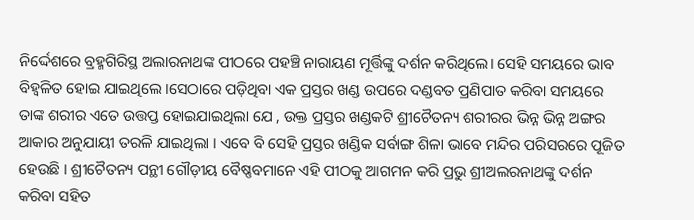ନିର୍ଦ୍ଦେଶରେ ବ୍ରହ୍ମଗିରିସ୍ଥ ଅଲାରନାଥଙ୍କ ପୀଠରେ ପହଞ୍ଚି ନାରାୟଣ ମୂର୍ତ୍ତିଙ୍କୁ ଦର୍ଶନ କରିଥିଲେ। ସେହି ସମୟରେ ଭାବ ବିହ୍ୱଳିତ ହୋଇ ଯାଇଥିଲେ ।ସେଠାରେ ପଡ଼ିଥିବା ଏକ ପ୍ରସ୍ତର ଖଣ୍ଡ ଉପରେ ଦଣ୍ଡବତ ପ୍ରଣିପାତ କରିବା ସମୟରେ ତାଙ୍କ ଶରୀର ଏତେ ଉତ୍ତପ୍ତ ହୋଇଯାଇଥିଲା ଯେ , ଉକ୍ତ ପ୍ରସ୍ତର ଖଣ୍ଡକଟି ଶ୍ରୀଚୈତନ୍ୟ ଶରୀରର ଭିନ୍ନ ଭିନ୍ନ ଅଙ୍ଗର ଆକାର ଅନୁଯାୟୀ ତରଳି ଯାଇଥିଲା । ଏବେ ବି ସେହି ପ୍ରସ୍ତର ଖଣ୍ଡିକ ସର୍ବାଙ୍ଗ ଶିଳା ଭାବେ ମନ୍ଦିର ପରିସରରେ ପୂଜିତ ହେଉଛି । ଶ୍ରୀଚୈତନ୍ୟ ପନ୍ଥୀ ଗୌଡ଼ୀୟ ବୈଷ୍ଣବମାନେ ଏହି ପୀଠକୁ ଆଗମନ କରି ପ୍ରଭୁ ଶ୍ରୀଅଲରନାଥଙ୍କୁ ଦର୍ଶନ କରିବା ସହିତ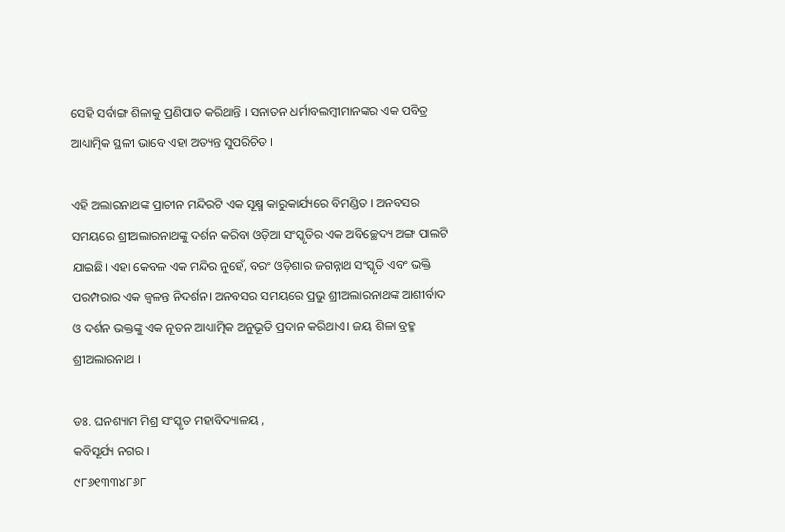ସେହି ସର୍ବାଙ୍ଗ ଶିଳାକୁ ପ୍ରଣିପାତ କରିଥାନ୍ତି । ସନାତନ ଧର୍ମାବଲମ୍ବୀମାନଙ୍କର ଏକ ପବିତ୍ର ଆଧ୍ୟାତ୍ମିକ ସ୍ଥଳୀ ଭାବେ ଏହା ଅତ୍ୟନ୍ତ ସୁପରିଚିତ ।

ଏହି ଅଲାରନାଥଙ୍କ ପ୍ରାଚୀନ ମନ୍ଦିରଟି ଏକ ସୂକ୍ଷ୍ମ କାରୁକାର୍ଯ୍ୟରେ ବିମଣ୍ଡିତ । ଅନବସର ସମୟରେ ଶ୍ରୀଅଲାରନାଥଙ୍କୁ ଦର୍ଶନ କରିବା ଓଡ଼ିଆ ସଂସ୍କୃତିର ଏକ ଅବିଚ୍ଛେଦ୍ୟ ଅଙ୍ଗ ପାଲଟି ଯାଇଛି। ଏହା କେବଳ ଏକ ମନ୍ଦିର ନୁହେଁ, ବରଂ ଓଡ଼ିଶାର ଜଗନ୍ନାଥ ସଂସ୍କୃତି ଏବଂ ଭକ୍ତି ପରମ୍ପରାର ଏକ ଜ୍ୱଳନ୍ତ ନିଦର୍ଶନ। ଅନବସର ସମୟରେ ପ୍ରଭୁ ଶ୍ରୀଅଲାରନାଥଙ୍କ ଆଶୀର୍ବାଦ ଓ ଦର୍ଶନ ଭକ୍ତଙ୍କୁ ଏକ ନୂତନ ଆଧ୍ୟାତ୍ମିକ ଅନୁଭୂତି ପ୍ରଦାନ କରିଥାଏ। ଜୟ ଶିଳା ବ୍ରହ୍ମ ଶ୍ରୀଅଲାରନାଥ ।

ଡଃ. ଘନଶ୍ୟାମ ମିଶ୍ର ସଂସ୍କୃତ ମହାବିଦ୍ୟାଳୟ ,
କବିସୂର୍ଯ୍ୟ ନଗର ।
୯୮୬୧୩୩୪୮୬୮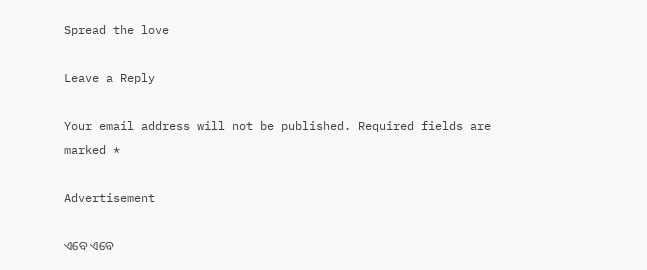Spread the love

Leave a Reply

Your email address will not be published. Required fields are marked *

Advertisement

ଏବେ ଏବେ